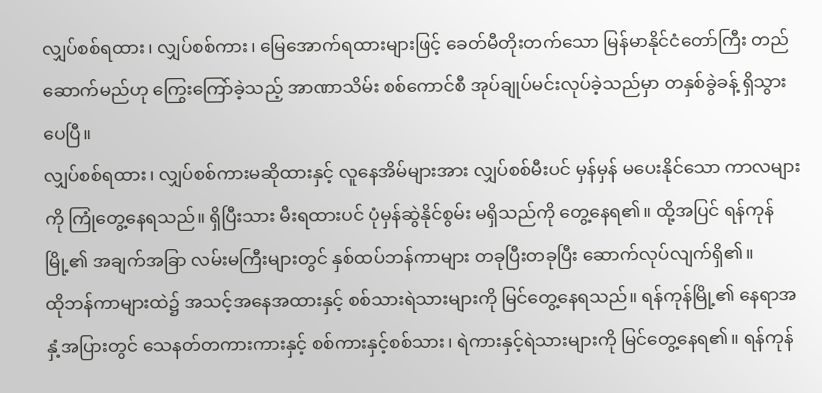လျှပ်စစ်ရထား၊ လျှပ်စစ်ကား၊ မြေအောက်ရထားများဖြင့် ခေတ်မီတိုးတက်သော မြန်မာနိုင်ငံတော်ကြီး တည်ဆောက်မည်ဟု ကြွေးကြော်ခဲ့သည့် အာဏာသိမ်း စစ်ကောင်စီ အုပ်ချုပ်မင်းလုပ်ခဲ့သည်မှာ တနှစ်ခွဲခန့် ရှိသွားပေပြီ။
လျှပ်စစ်ရထား၊ လျှပ်စစ်ကားမဆိုထားနှင့် လူနေအိမ်များအား လျှပ်စစ်မီးပင် မှန်မှန် မပေးနိုင်သော ကာလများကို ကြုံတွေ့နေရသည်။ ရှိပြီးသား မီးရထားပင် ပုံမှန်ဆွဲနိုင်စွမ်း မရှိသည်ကို တွေ့နေရ၏။ ထို့အပြင် ရန်ကုန်မြို့၏ အချက်အခြာ လမ်းမကြီးများတွင် နှစ်ထပ်ဘန်ကာများ တခုပြီးတခုပြီး ဆောက်လုပ်လျက်ရှိ၏။
ထိုဘန်ကာများထဲ၌ အသင့်အနေအထားနှင့် စစ်သားရဲသားများကို မြင်တွေ့နေရသည်။ ရန်ကုန်မြို့၏ နေရာအနှံ့အပြားတွင် သေနတ်တကားကားနှင့် စစ်ကားနှင့်စစ်သား၊ ရဲကားနှင့်ရဲသားများကို မြင်တွေ့နေရ၏။ ရန်ကုန်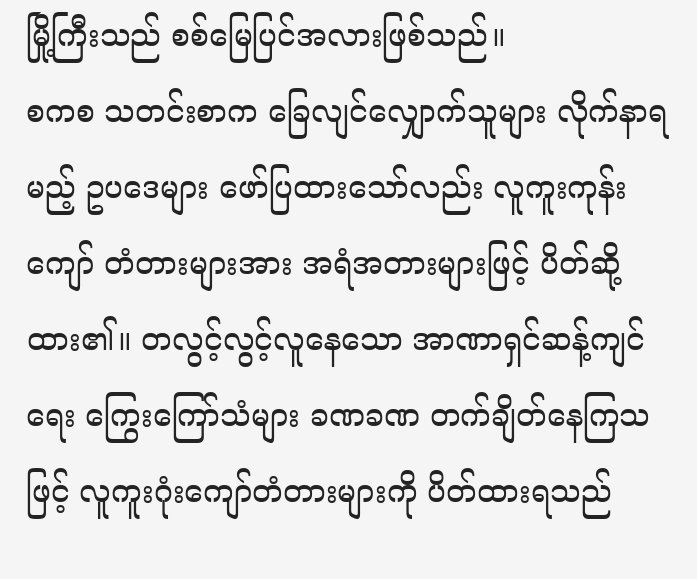မြို့ကြီးသည် စစ်မြေပြင်အလားဖြစ်သည်။
စကစ သတင်းစာက ခြေလျင်လျှောက်သူများ လိုက်နာရမည့် ဥပဒေများ ဖော်ပြထားသော်လည်း လူကူးကုန်းကျော် တံတားများအား အရံအတားများဖြင့် ပိတ်ဆို့ထား၏။ တလွင့်လွင့်လူနေသော အာဏာရှင်ဆန့်ကျင်ရေး ကြွေးကြော်သံများ ခဏခဏ တက်ချိတ်နေကြသဖြင့် လူကူးဂုံးကျော်တံတားများကို ပိတ်ထားရသည်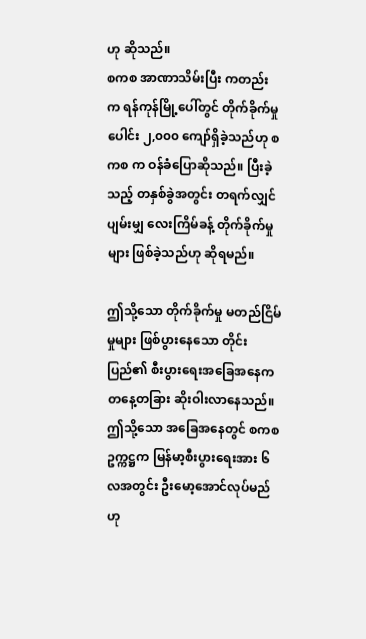ဟု ဆိုသည်။
စကစ အာဏာသိမ်းပြီး ကတည်းက ရန်ကုန်မြို့ပေါ်တွင် တိုက်ခိုက်မှုပေါင်း ၂,၀၀၀ ကျော်ရှိခဲ့သည်ဟု စကစ က ဝန်ခံပြောဆိုသည်။ ပြီးခဲ့သည့် တနှစ်ခွဲအတွင်း တရက်လျှင် ပျမ်းမျှ လေးကြိမ်ခန့် တိုက်ခိုက်မှုများ ဖြစ်ခဲ့သည်ဟု ဆိုရမည်။

ဤသို့သော တိုက်ခိုက်မှု မတည်ငြိမ်မှုများ ဖြစ်ပွားနေသော တိုင်းပြည်၏ စီးပွားရေးအခြေအနေက တနေ့တခြား ဆိုးဝါးလာနေသည်။ ဤသို့သော အခြေအနေတွင် စကစ ဥက္ကဋ္ဌက မြန်မာ့စီးပွားရေးအား ၆ လအတွင်း ဦးမော့အောင်လုပ်မည်ဟု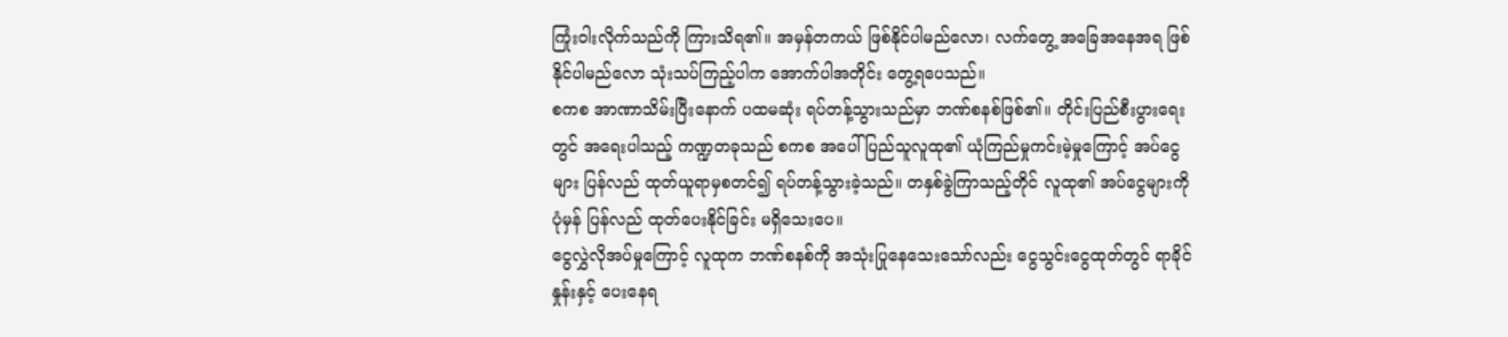ကြုံးဝါးလိုက်သည်ကို ကြားသိရ၏။ အမှန်တကယ် ဖြစ်နိုင်ပါမည်လော၊ လက်တွေ့ အခြေအနေအရ ဖြစ်နိုင်ပါမည်လော သုံးသပ်ကြည့်ပါက အောက်ပါအတိုင်း တွေ့ရပေသည်။
စကစ အာဏာသိမ်းပြီးနောက် ပထမဆုံး ရပ်တန့်သွားသည်မှာ ဘဏ်စနစ်ဖြစ်၏။ တိုင်းပြည်စီးပွားရေးတွင် အရေးပါသည့် ကဏ္ဍတခုသည် စကစ အပေါ် ပြည်သူလူထု၏ ယုံကြည်မှုကင်းမဲ့မှုကြောင့် အပ်ငွေများ ပြန်လည် ထုတ်ယူရာမှစတင်၍ ရပ်တန့်သွားခဲ့သည်။ တနှစ်ခွဲကြာသည့်တိုင် လူထု၏ အပ်ငွေများကို ပုံမှန် ပြန်လည် ထုတ်ပေးနိုင်ခြင်း မရှိသေးပေ။
ငွေလွှဲလိုအပ်မှုကြောင့် လူထုက ဘဏ်စနစ်ကို အသုံးပြုနေသေးသော်လည်း ငွေသွင်းငွေထုတ်တွင် ရာခိုင်နှုန်းနှင့် ပေးနေရ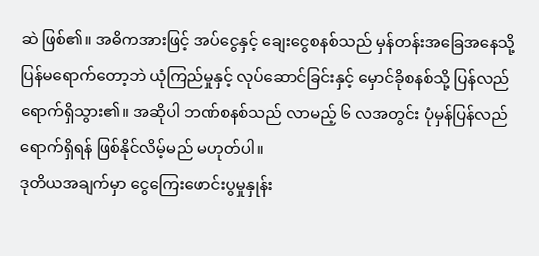ဆဲ ဖြစ်၏။ အဓိကအားဖြင့် အပ်ငွေနှင့် ချေးငွေစနစ်သည် မှန်တန်းအခြေအနေသို့ ပြန်မရောက်တော့ဘဲ ယုံကြည်မှုနှင့် လုပ်ဆောင်ခြင်းနှင့် မှောင်ခိုစနစ်သို့ ပြန်လည်ရောက်ရှိသွား၏။ အဆိုပါ ဘဏ်စနစ်သည် လာမည့် ၆ လအတွင်း ပုံမှန်ပြန်လည်ရောက်ရှိရန် ဖြစ်နိုင်လိမ့်မည် မဟုတ်ပါ။
ဒုတိယအချက်မှာ ငွေကြေးဖောင်းပွမှုနှုန်း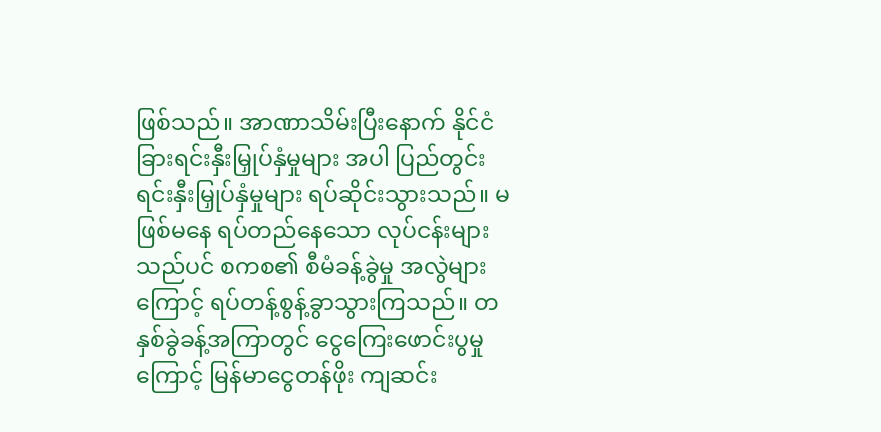ဖြစ်သည်။ အာဏာသိမ်းပြီးနောက် နိုင်ငံခြားရင်းနှီးမြှုပ်နှံမှုများ အပါ ပြည်တွင်းရင်းနှီးမြှုပ်နှံမှုများ ရပ်ဆိုင်းသွားသည်။ မဖြစ်မနေ ရပ်တည်နေသော လုပ်ငန်းများသည်ပင် စကစ၏ စီမံခန့်ခွဲမှု အလွဲများကြောင့် ရပ်တန့်စွန့်ခွာသွားကြသည်။ တနှစ်ခွဲခန့်အကြာတွင် ငွေကြေးဖောင်းပွမှုကြောင့် မြန်မာငွေတန်ဖိုး ကျဆင်း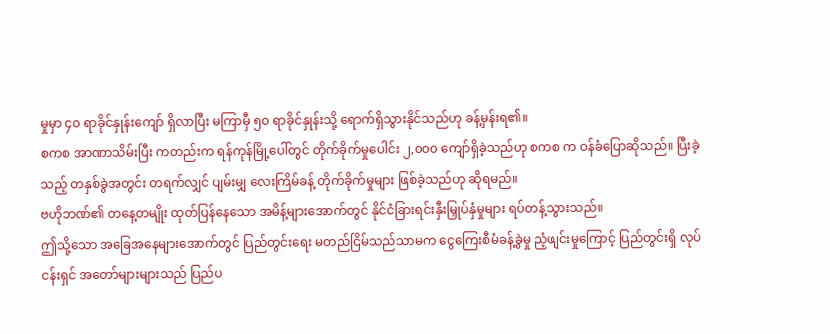မှုမှာ ၄၀ ရာခိုင်နှုန်းကျော် ရှိလာပြီး မကြာမှီ ၅၀ ရာခိုင်နှုန်းသို့ ရောက်ရှိသွားနိုင်သည်ဟု ခန့်မှန်းရ၏။
စကစ အာဏာသိမ်းပြီး ကတည်းက ရန်ကုန်မြို့ပေါ်တွင် တိုက်ခိုက်မှုပေါင်း ၂,၀၀၀ ကျော်ရှိခဲ့သည်ဟု စကစ က ဝန်ခံပြောဆိုသည်။ ပြီးခဲ့သည့် တနှစ်ခွဲအတွင်း တရက်လျှင် ပျမ်းမျှ လေးကြိမ်ခန့် တိုက်ခိုက်မှုများ ဖြစ်ခဲ့သည်ဟု ဆိုရမည်။
ဗဟိုဘဏ်၏ တနေ့တမျိုး ထုတ်ပြန်နေသော အမိန့်များအောက်တွင် နိုင်ငံခြားရင်းနှီးမြှုပ်နှံမှုများ ရပ်တန့်သွားသည်။
ဤသို့သော အခြေအနေများအောက်တွင် ပြည်တွင်းရေး မတည်ငြိမ်သည်သာမက ငွေကြေးစီမံခန့်ခွဲမှု ညံ့ဖျင်းမှုကြောင့် ပြည်တွင်းရှိ လုပ်ငန်းရှင် အတော်များများသည် ပြည်ပ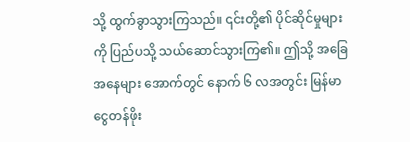သို့ ထွက်ခွာသွားကြသည်။ ၎င်းတို့၏ ပိုင်ဆိုင်မှုများကို ပြည်ပသို့ သယ်ဆောင်သွားကြ၏။ ဤသို့ အခြေအနေများ အောက်တွင် နောက် ၆ လအတွင်း မြန်မာငွေတန်ဖိုး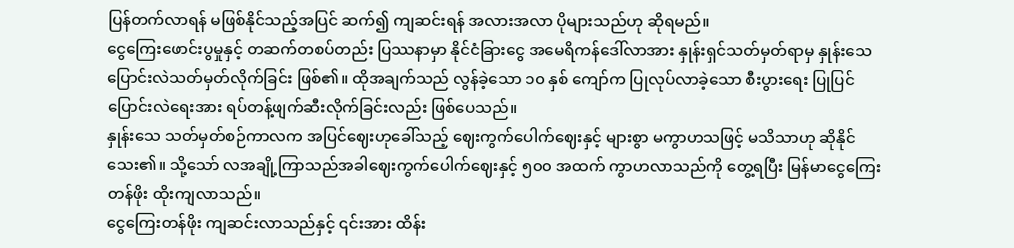ပြန်တက်လာရန် မဖြစ်နိုင်သည့်အပြင် ဆက်၍ ကျဆင်းရန် အလားအလာ ပိုများသည်ဟု ဆိုရမည်။
ငွေကြေးဖောင်းပွမှုနှင့် တဆက်တစပ်တည်း ပြဿနာမှာ နိုင်ငံခြားငွေ အမေရိကန်ဒေါ်လာအား နှုန်းရှင်သတ်မှတ်ရာမှ နှုန်းသေ ပြောင်းလဲသတ်မှတ်လိုက်ခြင်း ဖြစ်၏။ ထိုအချက်သည် လွန်ခဲ့သော ၁၀ နှစ် ကျော်က ပြုလုပ်လာခဲ့သော စီးပွားရေး ပြုပြင်ပြောင်းလဲရေးအား ရပ်တန့်ဖျက်ဆီးလိုက်ခြင်းလည်း ဖြစ်ပေသည်။
နှုန်းသေ သတ်မှတ်စဉ်ကာလက အပြင်ဈေးဟုခေါ်သည့် ဈေးကွက်ပေါက်ဈေးနှင့် များစွာ မကွာဟသဖြင့် မသိသာဟု ဆိုနိုင်သေး၏။ သို့သော် လအချို့ကြာသည်အခါဈေးကွက်ပေါက်ဈေးနှင့် ၅၀၀ အထက် ကွာဟလာသည်ကို တွေ့ရပြီး မြန်မာငွေကြေးတန်ဖိုး ထိုးကျလာသည်။
ငွေကြေးတန်ဖိုး ကျဆင်းလာသည်နှင့် ၎င်းအား ထိန်း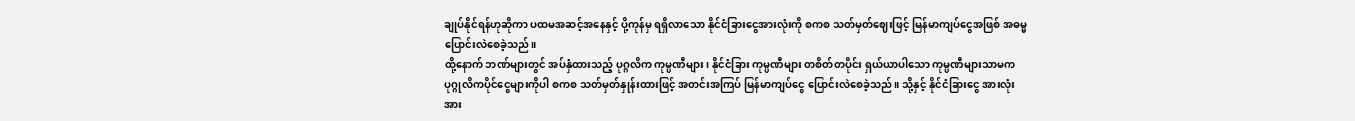ချုပ်နိုင်ရန်ဟုဆိုကာ ပထမအဆင့်အနေနှင့် ပို့ကုန်မှ ရရှိလာသော နိုင်ငံခြားငွေအားလုံးကို စကစ သတ်မှတ်ဈေးဖြင့် မြန်မာကျပ်ငွေအဖြစ် အဓမ္မပြောင်းလဲစေခဲ့သည်။
ထို့နောက် ဘဏ်များတွင် အပ်နှံထားသည့် ပုဂ္ဂလိက ကုမ္ပဏီများ၊ နိုင်ငံခြား ကုမ္ပဏီများ တစိတ်တပိုင်း ရှယ်ယာပါသော ကုမ္ပဏီများသာမက ပုဂ္ဂုလိကပိုင်ငွေများကိုပါ စကစ သတ်မှတ်နှုန်းထားဖြင့် အတင်းအကြပ် မြန်မာကျပ်ငွေ ပြောင်းလဲစေခဲ့သည်။ သို့နှင့် နိုင်ငံခြားငွေ အားလုံးအား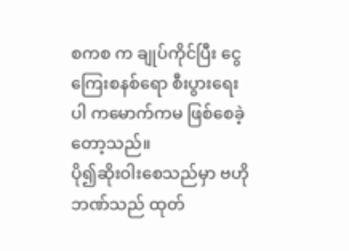စကစ က ချုပ်ကိုင်ပြီး ငွေကြေးစနစ်ရော စီးပွားရေးပါ ကမောက်ကမ ဖြစ်စေခဲ့တော့သည်။
ပို၍ဆိုးဝါးစေသည်မှာ ဗဟိုဘဏ်သည် ထုတ်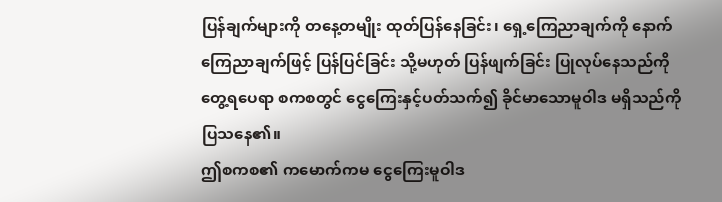ပြန်ချက်များကို တနေ့တမျိုး ထုတ်ပြန်နေခြင်း၊ ရှေ့ကြေညာချက်ကို နောက်ကြေညာချက်ဖြင့် ပြန်ပြင်ခြင်း သို့မဟုတ် ပြန်ဖျက်ခြင်း ပြုလုပ်နေသည်ကို တွေ့ရပေရာ စကစတွင် ငွေကြေးနှင့်ပတ်သက်၍ ခိုင်မာသောမူဝါဒ မရှိသည်ကို ပြသနေ၏။
ဤစကစ၏ ကမောက်ကမ ငွေကြေးမူဝါဒ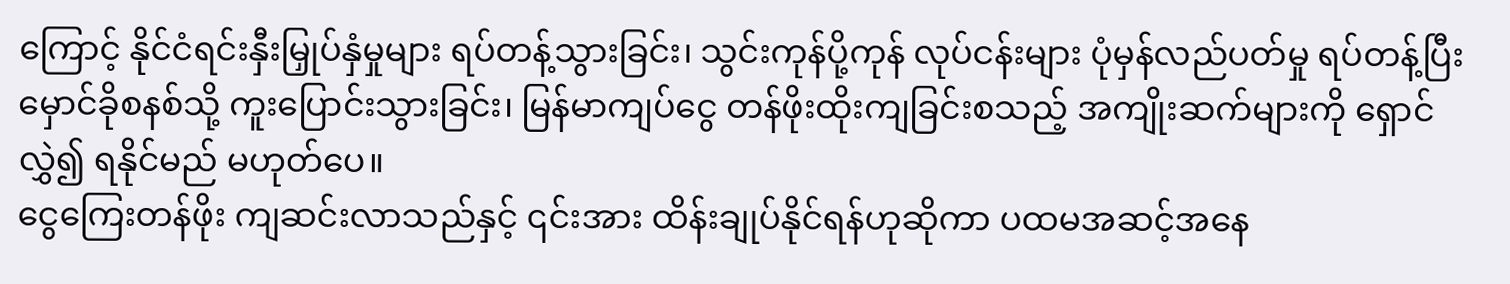ကြောင့် နိုင်ငံရင်းနှီးမြှုပ်နှံမှုများ ရပ်တန့်သွားခြင်း၊ သွင်းကုန်ပို့ကုန် လုပ်ငန်းများ ပုံမှန်လည်ပတ်မှု ရပ်တန့်ပြီး မှောင်ခိုစနစ်သို့ ကူးပြောင်းသွားခြင်း၊ မြန်မာကျပ်ငွေ တန်ဖိုးထိုးကျခြင်းစသည့် အကျိုးဆက်များကို ရှောင်လွှဲ၍ ရနိုင်မည် မဟုတ်ပေ။
ငွေကြေးတန်ဖိုး ကျဆင်းလာသည်နှင့် ၎င်းအား ထိန်းချုပ်နိုင်ရန်ဟုဆိုကာ ပထမအဆင့်အနေ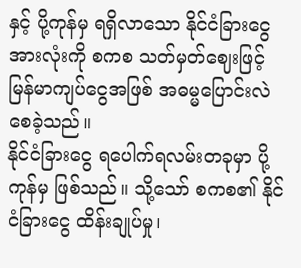နှင့် ပို့ကုန်မှ ရရှိလာသော နိုင်ငံခြားငွေအားလုံးကို စကစ သတ်မှတ်ဈေးဖြင့် မြန်မာကျပ်ငွေအဖြစ် အဓမ္မပြောင်းလဲစေခဲ့သည်။
နိုင်ငံခြားငွေ ရပေါက်ရလမ်းတခုမှာ ပို့ကုန်မှ ဖြစ်သည်။ သို့သော် စကစ၏ နိုင်ငံခြားငွေ ထိန်းချုပ်မှု၊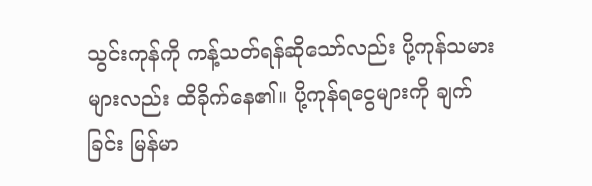သွင်းကုန်ကို ကန့်သတ်ရန်ဆိုသော်လည်း ပို့ကုန်သမားများလည်း ထိခိုက်နေ၏။ ပို့ကုန်ရငွေများကို ချက်ခြင်း မြန်မာ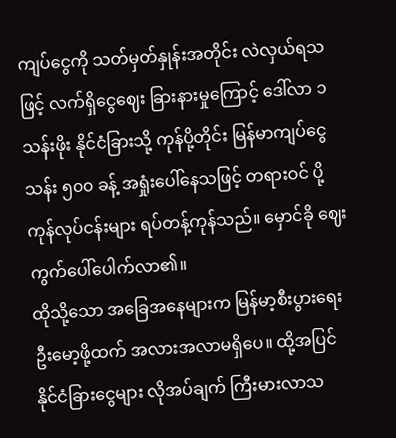ကျပ်ငွေကို သတ်မှတ်နှုန်းအတိုင်း လဲလှယ်ရသဖြင့် လက်ရှိငွေဈေး ခြားနားမှုကြောင့် ဒေါ်လာ ၁ သန်းဖိုး နိုင်ငံခြားသို့ ကုန်ပို့တိုင်း မြန်မာကျပ်ငွေ သန်း ၅၀၀ ခန့် အရှုံးပေါ်နေသဖြင့် တရားဝင် ပို့ကုန်လုပ်ငန်းများ ရပ်တန့်ကုန်သည်။ မှောင်ခို ဈေးကွက်ပေါ်ပေါက်လာ၏။
ထိုသို့သော အခြေအနေများက မြန်မာ့စီးပွားရေး ဦးမော့ဖို့ထက် အလားအလာမရှိပေ။ ထို့အပြင် နိုင်ငံခြားငွေများ လိုအပ်ချက် ကြီးမားလာသ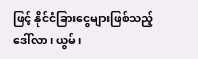ဖြင့် နိုင်ငံခြားငွေများဖြစ်သည့် ဒေါ်လာ၊ ယွမ်၊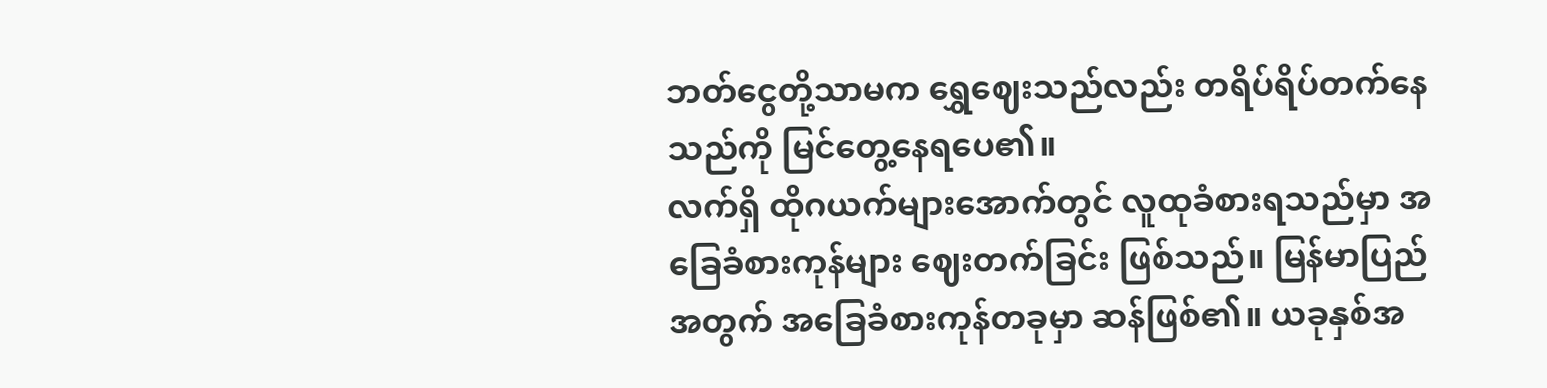ဘတ်ငွေတို့သာမက ရွှေဈေးသည်လည်း တရိပ်ရိပ်တက်နေသည်ကို မြင်တွေ့နေရပေ၏။
လက်ရှိ ထိုဂယက်များအောက်တွင် လူထုခံစားရသည်မှာ အခြေခံစားကုန်များ ဈေးတက်ခြင်း ဖြစ်သည်။ မြန်မာပြည်အတွက် အခြေခံစားကုန်တခုမှာ ဆန်ဖြစ်၏။ ယခုနှစ်အ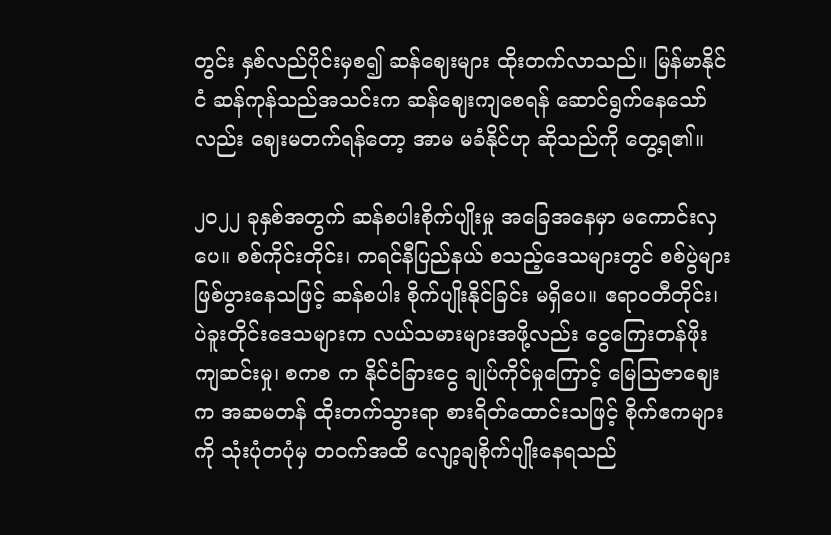တွင်း နှစ်လည်ပိုင်းမှစ၍ ဆန်ဈေးများ ထိုးတက်လာသည်။ မြန်မာနိုင်ငံ ဆန်ကုန်သည်အသင်းက ဆန်ဈေးကျစေရန် ဆောင်ရွက်နေသော်လည်း ဈေးမတက်ရန်တော့ အာမ မခံနိုင်ဟု ဆိုသည်ကို တွေ့ရ၏။

၂၀၂၂ ခုနှစ်အတွက် ဆန်စပါးစိုက်ပျိုးမှု အခြေအနေမှာ မကောင်းလှပေ။ စစ်ကိုင်းတိုင်း၊ ကရင်နီပြည်နယ် စသည့်ဒေသများတွင် စစ်ပွဲများ ဖြစ်ပွားနေသဖြင့် ဆန်စပါး စိုက်ပျိုးနိုင်ခြင်း မရှိပေ။ ဧရာဝတီတိုင်း၊ ပဲခူးတိုင်းဒေသများက လယ်သမားများအဖို့လည်း ငွေကြေးတန်ဖိုး ကျဆင်းမှု၊ စကစ က နိုင်ငံခြားငွေ ချုပ်ကိုင်မှုကြောင့် မြေဩဇာဈေးက အဆမတန် ထိုးတက်သွားရာ စားရိတ်ထောင်းသဖြင့် စိုက်ဧကများကို သုံးပုံတပုံမှ တဝက်အထိ လျော့ချစိုက်ပျိုးနေရသည်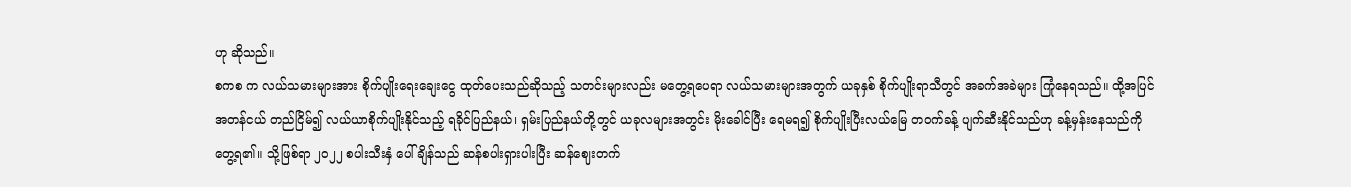ဟု ဆိုသည်။
စကစ က လယ်သမားများအား စိုက်ပျိုးရေးချေးငွေ ထုတ်ပေးသည်ဆိုသည့် သတင်းများလည်း မတွေ့ရပေရာ လယ်သမားများအတွက် ယခုနှစ် စိုက်ပျိုးရာသီတွင် အခက်အခဲများ ကြုံနေရသည်။ ထို့အပြင် အတန်ငယ် တည်ငြိမ်၍ လယ်ယာစိုက်ပျိုးနိုင်သည့် ရခိုင်ပြည်နယ်၊ ရှမ်းပြည်နယ်တို့တွင် ယခုလများအတွင်း မိုးခေါင်ပြီး ရေမရ၍ စိုက်ပျိုးပြီးလယ်မြေ တဝက်ခန့် ပျက်ဆီးနိုင်သည်ဟု ခန့်မှန်းနေသည်ကို တွေ့ရ၏။ သို့ဖြစ်ရာ ၂၀၂၂ စပါးသီးနှံ ပေါ်ချိန်သည် ဆန်စပါးရှားပါးပြီး ဆန်ဈေးတက်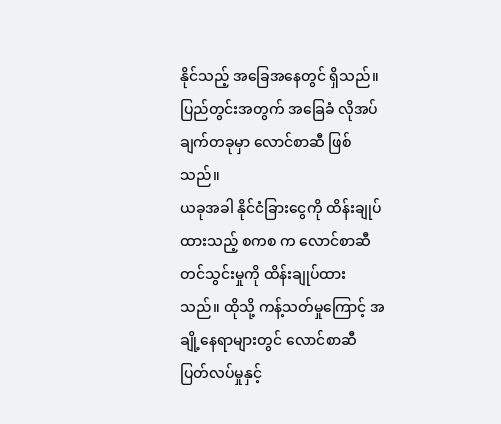နိုင်သည့် အခြေအနေတွင် ရှိသည်။
ပြည်တွင်းအတွက် အခြေခံ လိုအပ်ချက်တခုမှာ လောင်စာဆီ ဖြစ်သည်။
ယခုအခါ နိုင်ငံခြားငွေကို ထိန်းချုပ်ထားသည့် စကစ က လောင်စာဆီတင်သွင်းမှုကို ထိန်းချုပ်ထားသည်။ ထိုသို့ ကန့်သတ်မှုကြောင့် အချို့နေရာများတွင် လောင်စာဆီ ပြတ်လပ်မှုနှင့်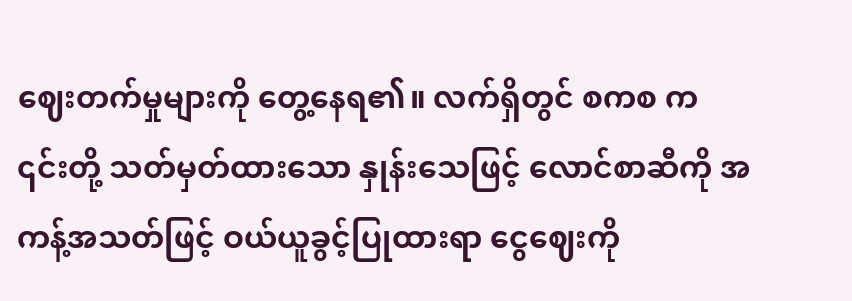ဈေးတက်မှုများကို တွေ့နေရ၏။ လက်ရှိတွင် စကစ က ၎င်းတို့ သတ်မှတ်ထားသော နှုန်းသေဖြင့် လောင်စာဆီကို အကန့်အသတ်ဖြင့် ဝယ်ယူခွင့်ပြုထားရာ ငွေဈေးကို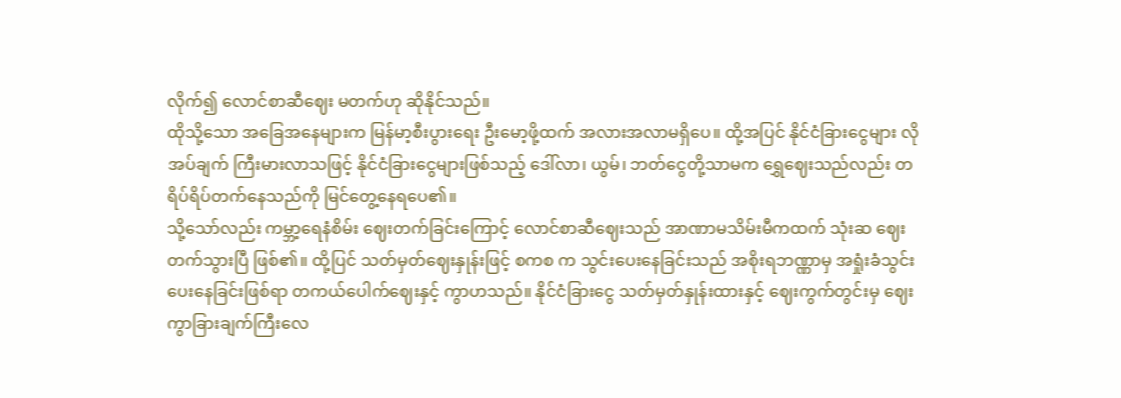လိုက်၍ လောင်စာဆီဈေး မတက်ဟု ဆိုနိုင်သည်။
ထိုသို့သော အခြေအနေများက မြန်မာ့စီးပွားရေး ဦးမော့ဖို့ထက် အလားအလာမရှိပေ။ ထို့အပြင် နိုင်ငံခြားငွေများ လိုအပ်ချက် ကြီးမားလာသဖြင့် နိုင်ငံခြားငွေများဖြစ်သည့် ဒေါ်လာ၊ ယွမ်၊ ဘတ်ငွေတို့သာမက ရွှေဈေးသည်လည်း တရိပ်ရိပ်တက်နေသည်ကို မြင်တွေ့နေရပေ၏။
သို့သော်လည်း ကမ္ဘာ့ရေနံစိမ်း ဈေးတက်ခြင်းကြောင့် လောင်စာဆီဈေးသည် အာဏာမသိမ်းမီကထက် သုံးဆ ဈေးတက်သွားပြီ ဖြစ်၏။ ထို့ပြင် သတ်မှတ်ဈေးနှုန်းဖြင့် စကစ က သွင်းပေးနေခြင်းသည် အစိုးရဘဏ္ဏာမှ အရှုံးခံသွင်းပေးနေခြင်းဖြစ်ရာ တကယ်ပေါက်ဈေးနှင့် ကွာဟသည်။ နိုင်ငံခြားငွေ သတ်မှတ်နှုန်းထားနှင့် ဈေးကွက်တွင်းမှ ဈေးကွာခြားချက်ကြီးလေ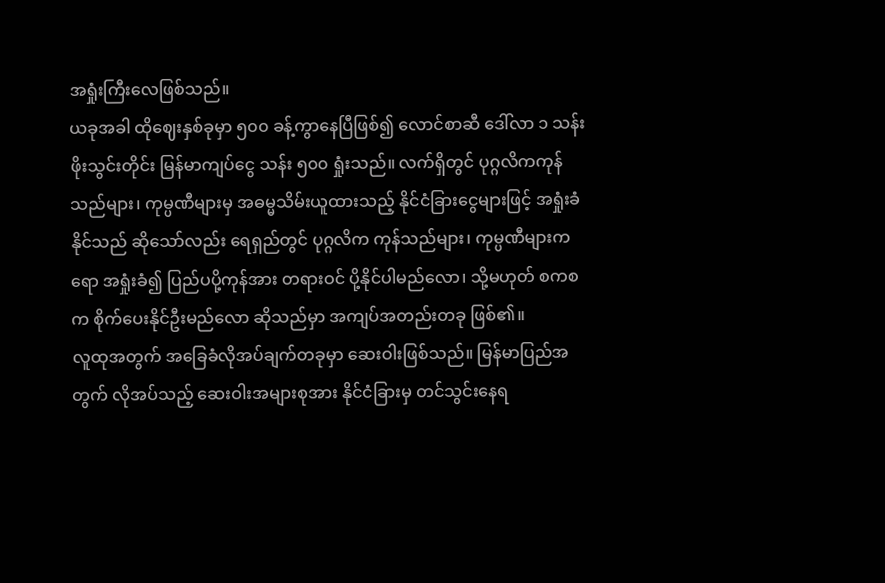အရှုံးကြီးလေဖြစ်သည်။
ယခုအခါ ထိုဈေးနှစ်ခုမှာ ၅၀၀ ခန့်ကွာနေပြီဖြစ်၍ လောင်စာဆီ ဒေါ်လာ ၁ သန်းဖိုးသွင်းတိုင်း မြန်မာကျပ်ငွေ သန်း ၅၀၀ ရှုံးသည်။ လက်ရှိတွင် ပုဂ္ဂလိကကုန်သည်များ၊ ကုမ္ပဏီများမှ အဓမ္မသိမ်းယူထားသည့် နိုင်ငံခြားငွေများဖြင့် အရှုံးခံနိုင်သည် ဆိုသော်လည်း ရေရှည်တွင် ပုဂ္ဂလိက ကုန်သည်များ၊ ကုမ္ပဏီများကရော အရှုံးခံ၍ ပြည်ပပို့ကုန်အား တရားဝင် ပို့နိုင်ပါမည်လော၊ သို့မဟုတ် စကစ က စိုက်ပေးနိုင်ဦးမည်လော ဆိုသည်မှာ အကျပ်အတည်းတခု ဖြစ်၏။
လူထုအတွက် အခြေခံလိုအပ်ချက်တခုမှာ ဆေးဝါးဖြစ်သည်။ မြန်မာပြည်အတွက် လိုအပ်သည့် ဆေးဝါးအများစုအား နိုင်ငံခြားမှ တင်သွင်းနေရ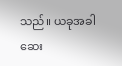သည်။ ယခုအခါ ဆေး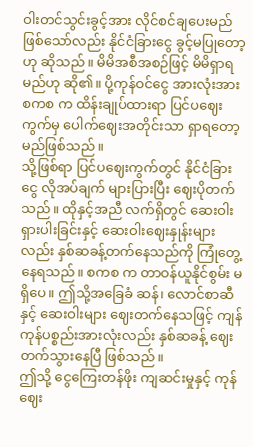ဝါးတင်သွင်းခွင့်အား လိုင်စင်ချပေးမည် ဖြစ်သော်လည်း နိုင်ငံခြားငွေ ခွင့်မပြုတော့ဟု ဆိုသည်။ မိမိအစီအစဉ်ဖြင့် မိမိရှာရမည်ဟု ဆို၏။ ပို့ကုန်ဝင်ငွေ အားလုံးအား စကစ က ထိန်းချုပ်ထားရာ ပြင်ပဈေးကွက်မှ ပေါက်ဈေးအတိုင်းသာ ရှာရတော့မည်ဖြစ်သည်။
သို့ဖြစ်ရာ ပြင်ပဈေးကွက်တွင် နိုင်ငံခြားငွေ လိုအပ်ချက် များပြားပြီး ဈေးပိုတက်သည်။ ထိုနှင့်အညီ လက်ရှိတွင် ဆေးဝါးရှားပါးခြင်းနှင့် ဆေးဝါးဈေးနှုန်းများလည်း နှစ်ဆခန့်တက်နေသည်ကို ကြုံတွေ့နေရသည်။ စကစ က တာဝန်ယူနိုင်စွမ်း မရှိပေ။ ဤသို့အခြေခံ ဆန်၊ လောင်စာဆီနှင့် ဆေးဝါးများ ဈေးတက်နေသဖြင့် ကျန် ကုန်ပစ္စည်းအားလုံးလည်း နှစ်ဆခန့် ဈေးတက်သွားနေပြီ ဖြစ်သည်။
ဤသို့ ငွေကြေးတန်ဖိုး ကျဆင်းမှုနှင့် ကုန်ဈေး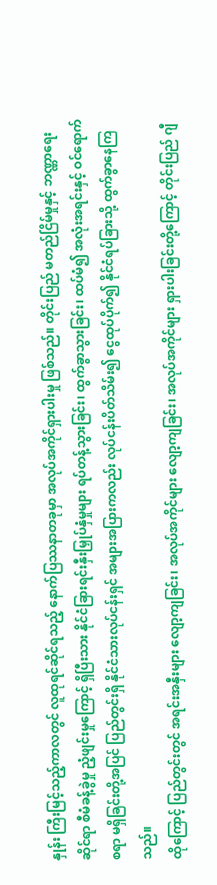နှုန်း ကြီးမြင့်သည့်ကာလတွင် လူထုရင်ဆိုင်ရသည့် နောက်ပြဿနာတခုမှာ အလုပ်အကိုင်ရှားပါးမှု ဖြစ်သည်။ တိုင်းပြည် မတည်ငြိမ်မှုနှင့် ဘဏ္ဏာရေးဆိုင်ရာ စီမံခန့်ခွဲမှု ညံ့ဖျင်းမှုကြောင့် ရှိပြီးသား နိုင်ငံခြားရင်းနှီးမြှုပ်နှံမှုများ ရပ်တန့်သွားခြင်း၊ ထွက်ခွာသွားခြင်း၊ ထပ်မံ၍ အလုံးအရင်းနှင့် ဝင်ရောက်စရာ မရှိခြင်းတို့အပြင် ပြည်တွင်းရှိ နိုင်ငံသားလုပ်ငန်းရှင် အများအပြားကလည်း လုပ်ငန်းပိတ်သိမ်း၍ ငွေထုပ်ပိုက်၍ နိုင်ငံရပ်ခြားသို့ ထွက်ခွာနေကြသည်။
ထိုကြောင့် ပြည်တွင်းတွင် အရင်းအနှီးများ လျော့ကျခြင်း၊ အလုပ်အကိုင်များ လျော့ကျခြင်း၊ အလုပ်အကိုင်များ ရှားပါးခြင်းတို့ကြောင့် တိုင်းပြည် ဂျီ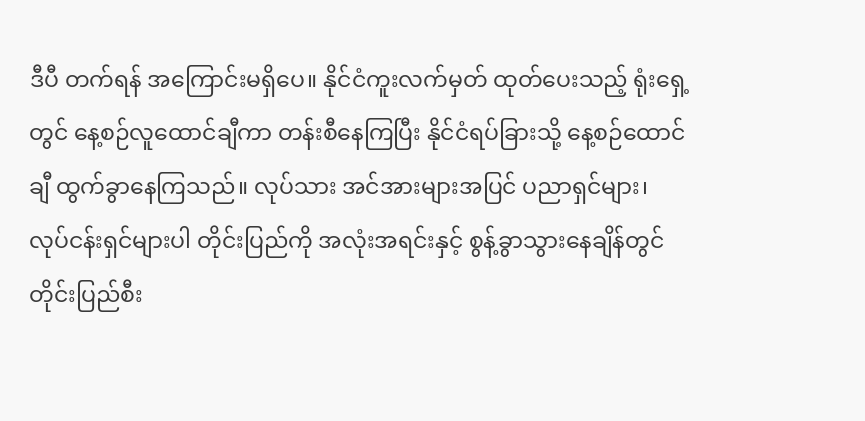ဒီပီ တက်ရန် အကြောင်းမရှိပေ။ နိုင်ငံကူးလက်မှတ် ထုတ်ပေးသည့် ရုံးရှေ့တွင် နေ့စဉ်လူထောင်ချီကာ တန်းစီနေကြပြီး နိုင်ငံရပ်ခြားသို့ နေ့စဉ်ထောင်ချီ ထွက်ခွာနေကြသည်။ လုပ်သား အင်အားများအပြင် ပညာရှင်များ၊ လုပ်ငန်းရှင်များပါ တိုင်းပြည်ကို အလုံးအရင်းနှင့် စွန့်ခွာသွားနေချိန်တွင် တိုင်းပြည်စီး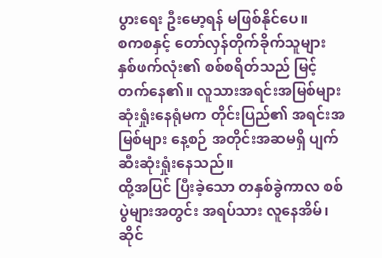ပွားရေး ဦးမော့ရန် မဖြစ်နိုင်ပေ။
စကစနှင့် တော်လှန်တိုက်ခိုက်သူများ နှစ်ဖက်လုံး၏ စစ်စရိတ်သည် မြင့်တက်နေ၏။ လူသားအရင်းအမြစ်များ ဆုံးရှုံးနေရုံမက တိုင်းပြည်၏ အရင်းအမြစ်များ နေ့စဉ် အတိုင်းအဆမရှိ ပျက်ဆီးဆုံးရှုံးနေသည်။
ထို့အပြင် ပြီးခဲ့သော တနှစ်ခွဲကာလ စစ်ပွဲများအတွင်း အရပ်သား လူနေအိမ်၊ ဆိုင်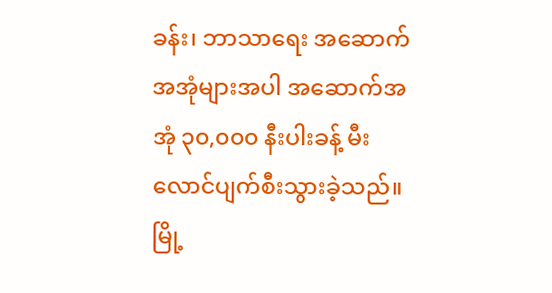ခန်း၊ ဘာသာရေး အဆောက်အအုံများအပါ အဆောက်အအုံ ၃၀,၀၀၀ နီးပါးခန့် မီးလောင်ပျက်စီးသွားခဲ့သည်။ မြို့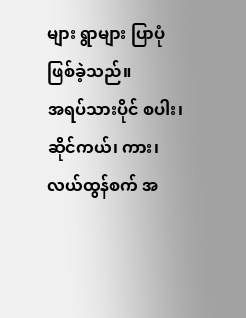များ ရွာများ ပြာပုံဖြစ်ခဲ့သည်။
အရပ်သားပိုင် စပါး၊ ဆိုင်ကယ်၊ ကား၊ လယ်ထွန်စက် အ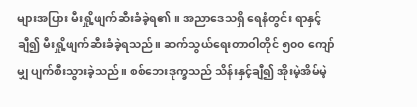များအပြား မီးရှို့ဖျက်ဆီးခံခဲ့ရ၏။ အညာဒေသရှိ ရေနံတွင်း ရာနှင့်ချီ၍ မီးရှို့ဖျက်ဆီးခံခဲ့ရသည်။ ဆက်သွယ်ရေးတာဝါတိုင် ၅၀၀ ကျော်မျှ ပျက်စီးသွားခဲ့သည်။ စစ်ဘေးဒုက္ခသည် သိန်းနှင့်ချီ၍ အိုးမဲ့အိမ်မဲ့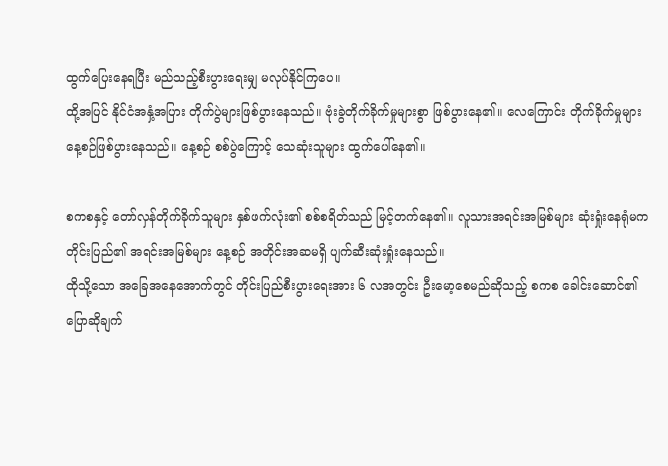ထွက်ပြေးနေရပြီး မည်သည့်စီးပွားရေးမျှ မလုပ်နိုင်ကြပေ။
ထို့အပြင် နိုင်ငံအနှံ့အပြား တိုက်ပွဲများဖြစ်ပွားနေသည်။ ဗုံးခွဲတိုက်ခိုက်မှုများစွာ ဖြစ်ပွားနေ၏။ လေကြောင်း တိုက်ခိုက်မှုများ နေ့စဉ်ဖြစ်ပွားနေသည်။ နေ့စဉ် စစ်ပွဲကြောင့် သေဆုံးသူများ ထွက်ပေါ်နေ၏။

စကစနှင့် တော်လှန်တိုက်ခိုက်သူများ နှစ်ဖက်လုံး၏ စစ်စရိတ်သည် မြင့်တက်နေ၏။ လူသားအရင်းအမြစ်များ ဆုံးရှုံးနေရုံမက တိုင်းပြည်၏ အရင်းအမြစ်များ နေ့စဉ် အတိုင်းအဆမရှိ ပျက်ဆီးဆုံးရှုံးနေသည်။
ထိုသို့သော အခြေအနေအောက်တွင် တိုင်းပြည်စီးပွားရေးအား ၆ လအတွင်း ဦးမော့စေမည်ဆိုသည့် စကစ ခေါင်းဆောင်၏ ပြောဆိုချက်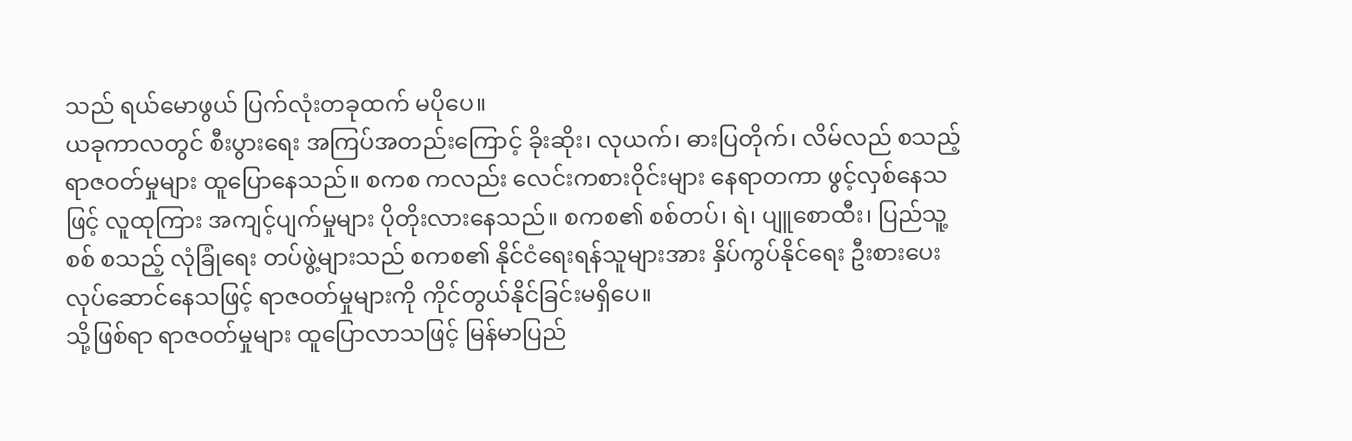သည် ရယ်မောဖွယ် ပြက်လုံးတခုထက် မပိုပေ။
ယခုကာလတွင် စီးပွားရေး အကြပ်အတည်းကြောင့် ခိုးဆိုး၊ လုယက်၊ ဓားပြတိုက်၊ လိမ်လည် စသည့် ရာဇဝတ်မှုများ ထူပြောနေသည်။ စကစ ကလည်း လေင်းကစားဝိုင်းများ နေရာတကာ ဖွင့်လှစ်နေသဖြင့် လူထုကြား အကျင့်ပျက်မှုများ ပိုတိုးလားနေသည်။ စကစ၏ စစ်တပ်၊ ရဲ၊ ပျူစောထီး၊ ပြည်သူ့စစ် စသည့် လုံခြုံရေး တပ်ဖွဲ့များသည် စကစ၏ နိုင်ငံရေးရန်သူများအား နှိပ်ကွပ်နိုင်ရေး ဦးစားပေး လုပ်ဆောင်နေသဖြင့် ရာဇဝတ်မှုများကို ကိုင်တွယ်နိုင်ခြင်းမရှိပေ။
သို့ဖြစ်ရာ ရာဇဝတ်မှုများ ထူပြောလာသဖြင့် မြန်မာပြည်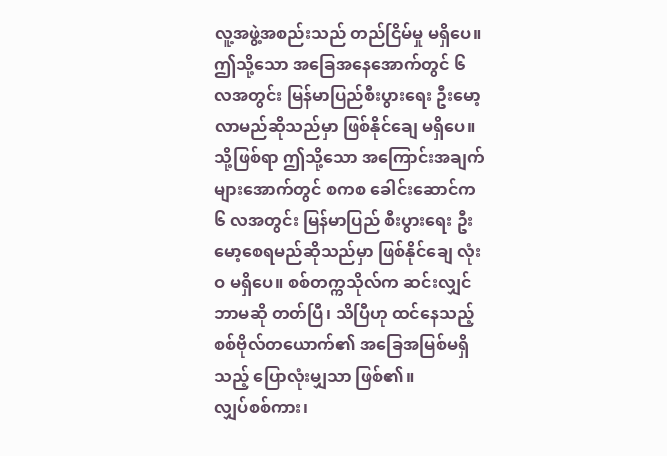လူ့အဖွဲ့အစည်းသည် တည်ငြိမ်မှု မရှိပေ။ ဤသို့သော အခြေအနေအောက်တွင် ၆ လအတွင်း မြန်မာပြည်စီးပွားရေး ဦးမော့လာမည်ဆိုသည်မှာ ဖြစ်နိုင်ချေ မရှိပေ။
သို့ဖြစ်ရာ ဤသို့သော အကြောင်းအချက်များအောက်တွင် စကစ ခေါင်းဆောင်က ၆ လအတွင်း မြန်မာပြည် စီးပွားရေး ဦးမော့စေရမည်ဆိုသည်မှာ ဖြစ်နိုင်ချေ လုံးဝ မရှိပေ။ စစ်တက္ကသိုလ်က ဆင်းလျှင် ဘာမဆို တတ်ပြီ၊ သိပြီဟု ထင်နေသည့် စစ်ဗိုလ်တယောက်၏ အခြေအမြစ်မရှိသည့် ပြောလုံးမျှသာ ဖြစ်၏။
လျှပ်စစ်ကား၊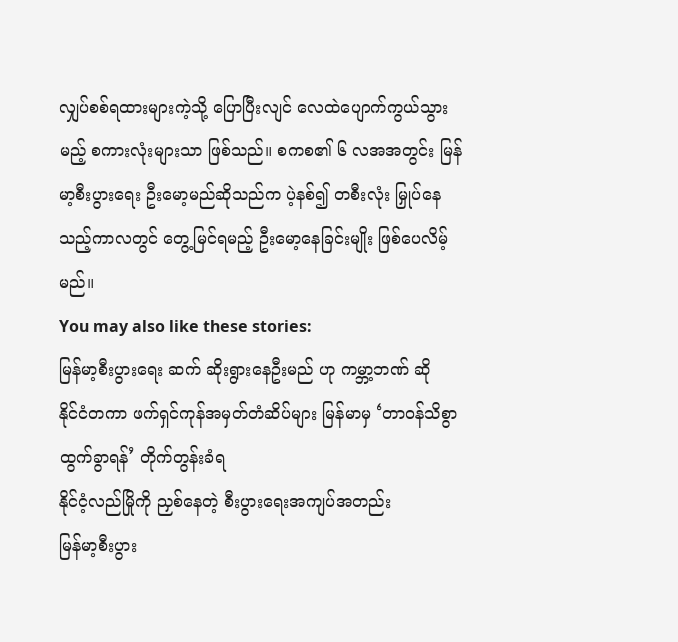လျှပ်စစ်ရထားများကဲ့သို့ ပြောပြီးလျင် လေထဲပျောက်ကွယ်သွားမည့် စကားလုံးများသာ ဖြစ်သည်။ စကစ၏ ၆ လအအတွင်း မြန်မာ့စီးပွားရေး ဦးမော့မည်ဆိုသည်က ပဲ့နစ်၍ တစီးလုံး မြှုပ်နေသည့်ကာလတွင် တွေ့မြင်ရမည့် ဦးမော့နေခြင်းမျိုး ဖြစ်ပေလိမ့်မည်။
You may also like these stories:
မြန်မာ့စီးပွားရေး ဆက် ဆိုးရွားနေဦးမည် ဟု ကမ္ဘာ့ဘဏ် ဆို
နိုင်ငံတကာ ဖက်ရှင်ကုန်အမှတ်တံဆိပ်များ မြန်မာမှ ‘တာဝန်သိစွာ ထွက်ခွာရန်’ တိုက်တွန်းခံရ
နိုင်ငံ့လည်မြိုကို ညှစ်နေတဲ့ စီးပွားရေးအကျပ်အတည်း
မြန်မာ့စီးပွား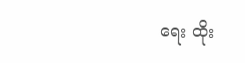ရေး ထိုး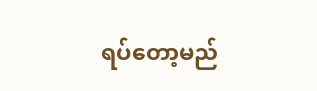ရပ်တော့မည်